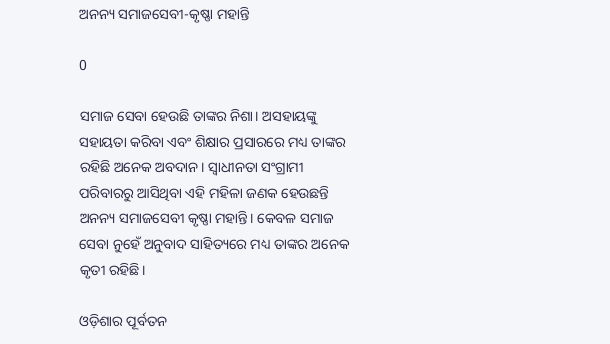ଅନନ୍ୟ ସମାଜସେବୀ-କୃଷ୍ଣା ମହାନ୍ତି

0

ସମାଜ ସେବା ହେଉଛି ତାଙ୍କର ନିଶା। ଅସହାୟଙ୍କୁ ସହାୟତା କରିବା ଏବଂ ଶିକ୍ଷାର ପ୍ରସାରରେ ମଧ୍ୟ ତାଙ୍କର ରହିଛି ଅନେକ ଅବଦାନ। ସ୍ବାଧୀନତା ସଂଗ୍ରାମୀ ପରିବାରରୁ ଆସିଥିବା ଏହି ମହିଳା ଜଣକ ହେଉଛନ୍ତି ଅନନ୍ୟ ସମାଜସେବୀ କୃଷ୍ଣା ମହାନ୍ତି। କେବଳ ସମାଜ ସେବା ନୁହେଁ ଅନୁବାଦ ସାହିତ୍ୟରେ ମଧ୍ୟ ତାଙ୍କର ଅନେକ କୃତୀ ରହିଛି।

ଓଡ଼ିଶାର ପୂର୍ବତନ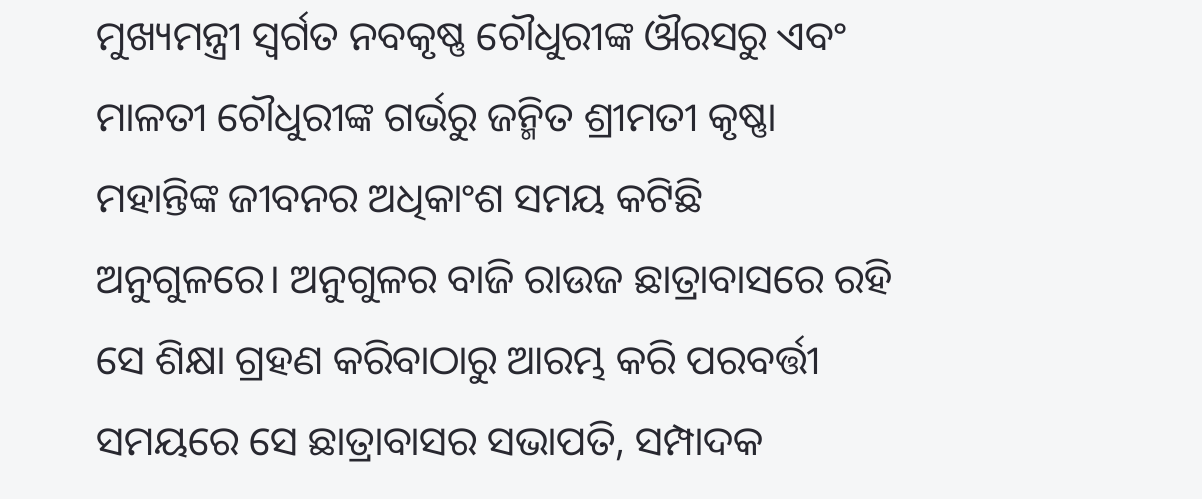ମୁଖ୍ୟମନ୍ତ୍ରୀ ସ୍ବର୍ଗତ ନବକୃଷ୍ଣ ଚୌଧୁରୀଙ୍କ ଔରସରୁ ଏବଂ ମାଳତୀ ଚୌଧୁରୀଙ୍କ ଗର୍ଭରୁ ଜନ୍ମିତ ଶ୍ରୀମତୀ କୃଷ୍ଣା ମହାନ୍ତିଙ୍କ ଜୀବନର ଅଧିକାଂଶ ସମୟ କଟିଛି ଅନୁଗୁଳରେ। ଅନୁଗୁଳର ବାଜି ରାଉଜ ଛାତ୍ରାବାସରେ ରହି ସେ ଶିକ୍ଷା ଗ୍ରହଣ କରିବାଠାରୁ ଆରମ୍ଭ କରି ପରବର୍ତ୍ତୀ ସମୟରେ ସେ ଛାତ୍ରାବାସର ସଭାପତି, ସମ୍ପାଦକ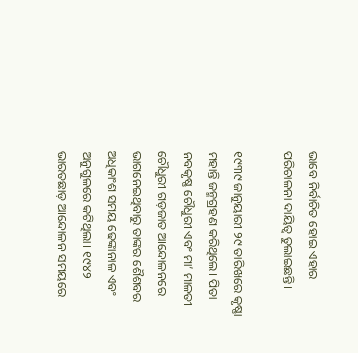ଭାବେ ନିର୍ବାଚିତ ହୋଇ ଏହାର ପରିଚାଳନା ଦାୟିତ୍ଵ ତୁଲାଇଛନ୍ତି।

୧୯୩୯ ଜାନୁୟାରୀ ୨୯ ତାରିଖରେ କୃଷ୍ଣା ମହାନ୍ତି ଜନ୍ମଗ୍ରହଣ କରିଥିଲେ। ପିତା ନବକୃଷ୍ଣ ଚୌଧୁରୀ ଏବଂ ମା’ ମାଳତୀ ଚୌଧୁରୀ ଗଡ଼ଜାତ ଆନ୍ଦୋଳନରେ ଭାଗନେଇଥିବାରୁ ତାଙ୍କର ଶୈଶବର ଅଧିକାଂଶ ସମୟ ଢେଙ୍କାନାଳ ଏବଂ ଅନୁଗୁଳରେ କଟିଥିଲା। ୧୯୪୨ ଭାରତଛାଡ଼ ଆନ୍ଦୋଳନ ସମୟରେ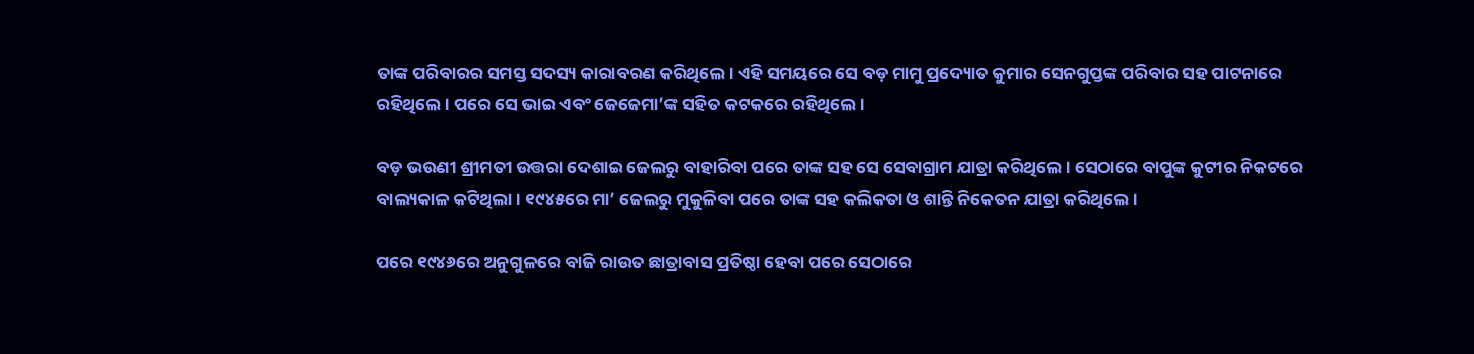ତାଙ୍କ ପରିବାରର ସମସ୍ତ ସଦସ୍ୟ କାରାବରଣ କରିଥିଲେ। ଏହି ସମୟରେ ସେ ବଡ଼ ମାମୁ ପ୍ରଦ୍ୟୋତ କୁମାର ସେନଗୁପ୍ତଙ୍କ ପରିବାର ସହ ପାଟନାରେ ରହିଥିଲେ। ପରେ ସେ ଭାଇ ଏବଂ ଜେଜେମା’ଙ୍କ ସହିତ କଟକରେ ରହିଥିଲେ।

ବଡ଼ ଭଉଣୀ ଶ୍ରୀମତୀ ଉତ୍ତରା ଦେଶାଇ ଜେଲରୁ ବାହାରିବା ପରେ ତାଙ୍କ ସହ ସେ ସେବାଗ୍ରାମ ଯାତ୍ରା କରିଥିଲେ। ସେଠାରେ ବାପୁଙ୍କ କୁଟୀର ନିକଟରେ ବାଲ୍ୟକାଳ କଟିଥିଲା। ୧୯୪୫ରେ ମା’ ଜେଲରୁ ମୁକୁଳିବା ପରେ ତାଙ୍କ ସହ କଲିକତା ଓ ଶାନ୍ତି ନିକେତନ ଯାତ୍ରା କରିଥିଲେ।

ପରେ ୧୯୪୬ରେ ଅନୁଗୁଳରେ ବାଜି ରାଉତ ଛାତ୍ରାବାସ ପ୍ରତିଷ୍ଠା ହେବା ପରେ ସେଠାରେ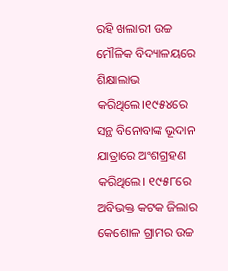ରହି ଖଲାରୀ ଉଚ୍ଚ ମୌଳିକ ବିଦ୍ୟାଳୟରେ ଶିକ୍ଷାଲାଭ କରିଥିଲେ।୧୯୫୪ରେ ସନ୍ଥ ବିନୋବାଙ୍କ ଭୂଦାନ ଯାତ୍ରାରେ ଅଂଶଗ୍ରହଣ କରିଥିଲେ। ୧୯୫୮ରେ ଅବିଭକ୍ତ କଟକ ଜିଲାର କେଶୋଳ ଗ୍ରାମର ଉଚ୍ଚ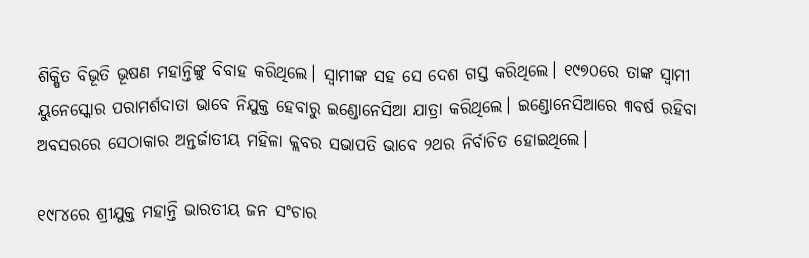ଶିକ୍ଷିତ ବିଭୂତି ଭୂଷଣ ମହାନ୍ତିଙ୍କୁ ବିବାହ କରିଥିଲେ। ସ୍ବାମୀଙ୍କ ସହ ସେ ଦେଶ ଗସ୍ତ କରିଥି‌ଲେ। ୧୯୭୦ରେ ତାଙ୍କ ସ୍ବାମୀ ୟୁନେସ୍କୋର ପରାମର୍ଶଦାତା ଭାବେ ନିଯୁକ୍ତ ହେବାରୁ ଇଣ୍ଡୋନେସିଆ ଯାତ୍ରା କରିଥିଲେ। ଇଣ୍ଡୋନେସିଆରେ ୩ବର୍ଷ ରହିବା ଅବସରରେ ସେଠାକାର ଅନ୍ତର୍ଜାତୀୟ ମହିଳା କ୍ଲବର ସଭାପତି ଭାବେ ୨ଥର ନିର୍ବାଚିତ ହୋଇଥିଲେ।

୧୯୮୪ରେ ଶ୍ରୀଯୁକ୍ତ ମହାନ୍ତି ଭାରତୀୟ ଜନ ସଂଚାର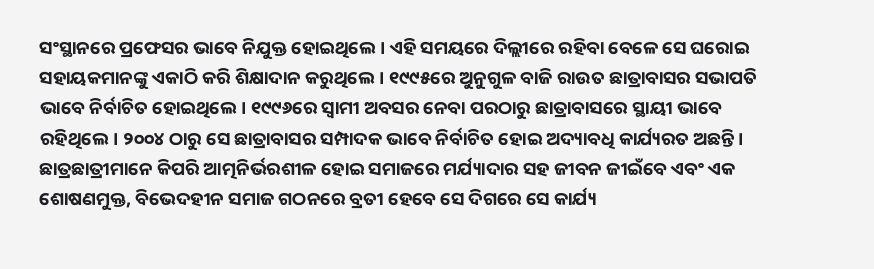ସଂସ୍ଥାନରେ ପ୍ରଫେସର ଭାବେ ନିଯୁକ୍ତ ହୋଇଥିଲେ। ଏହି ସମୟରେ ଦିଲ୍ଲୀରେ ରହିବା ବେଳେ ସେ ଘରୋଇ ସହାୟକମାନଙ୍କୁ ଏକାଠି କରି ଶିକ୍ଷାଦାନ କରୁଥିଲେ। ୧୯୯୫ରେ ଅୁନୁଗୁଳ ବାଜି ରାଉତ ଛାତ୍ରାବାସର ସଭାପତି ଭାବେ ନିର୍ବାଚିତ ହୋଇଥିଲେ। ୧୯୯୬ରେ ସ୍ବାମୀ ଅବସର ନେବା ପରଠାରୁ ଛାତ୍ରାବାସରେ ସ୍ଥାୟୀ ଭାବେ ରହିଥିଲେ। ୨୦୦୪ ଠାରୁ ସେ ଛାତ୍ରାବାସର ସମ୍ପାଦକ ଭାବେ ନିର୍ବାଚିତ ହୋଇ ଅଦ୍ୟାବଧି କାର୍ଯ୍ୟରତ ଅଛନ୍ତି। ଛାତ୍ରଛାତ୍ରୀମାନେ କିପରି ଆତ୍ମନିର୍ଭରଶୀଳ ହୋଇ ସମାଜରେ ମର୍ଯ୍ୟାଦାର ସହ ଜୀବନ ଜୀଇଁବେ ଏବଂ ଏକ ଶୋଷଣମୁକ୍ତ, ବିଭେଦହୀନ ସମାଜ ଗଠନରେ ବ୍ରତୀ ହେବେ ସେ ଦିଗରେ ସେ କାର୍ଯ୍ୟ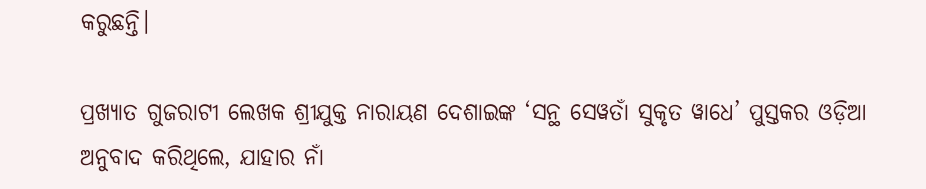କରୁଛନ୍ତି।

ପ୍ରଖ୍ୟାତ ଗୁଜରାଟୀ ଲେଖକ ଶ୍ରୀଯୁକ୍ତ ନାରାୟଣ ଦେଶାଇଙ୍କ ‘ସନ୍ଥ ସେୱତାଁ ସୁକୃତ ୱାଧେ’ ପୁସ୍ତକର ଓଡ଼ିଆ ଅନୁବାଦ କରିଥିଲେ, ଯାହାର ନାଁ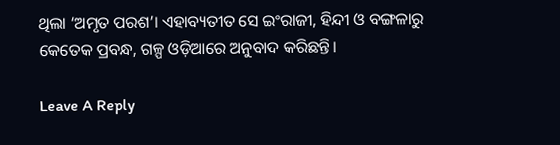ଥିଲା ‘ଅମୃତ ପରଶ’। ଏହାବ୍ୟତୀତ ସେ ଇଂରାଜୀ, ହିନ୍ଦୀ ଓ ବଙ୍ଗଳାରୁ କେତେକ ପ୍ରବନ୍ଧ, ଗଳ୍ପ ଓଡ଼ିଆରେ ଅନୁବାଦ କରିଛନ୍ତି।

Leave A Reply